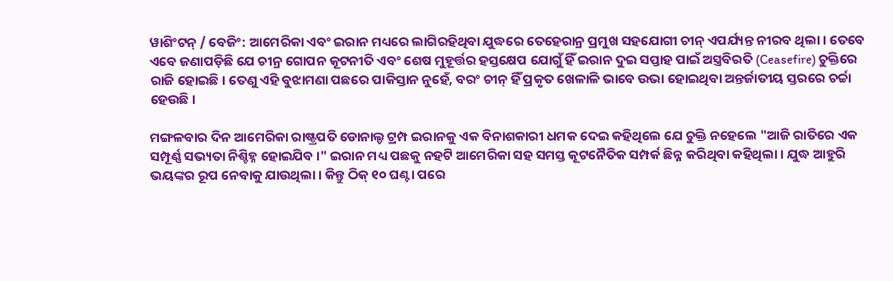ୱାଶିଂଟନ୍ / ବେଜିଂ: ଆମେରିକା ଏବଂ ଇରାନ ମଧ୍ୟରେ ଲାଗିରହିଥିବା ଯୁଦ୍ଧରେ ତେହେରାନ୍ର ପ୍ରମୁଖ ସହଯୋଗୀ ଚୀନ୍ ଏପର୍ଯ୍ୟନ୍ତ ନୀରବ ଥିଲା। ତେବେ ଏବେ ଜଣାପଡ଼ିଛି ଯେ ଚୀନ୍ର ଗୋପନ କୂଟନୀତି ଏବଂ ଶେଷ ମୁହୂର୍ତ୍ତର ହସ୍ତକ୍ଷେପ ଯୋଗୁଁ ହିଁ ଇରାନ ଦୁଇ ସପ୍ତାହ ପାଇଁ ଅସ୍ତ୍ରବିରତି (Ceasefire) ଚୁକ୍ତିରେ ରାଜି ହୋଇଛି। ତେଣୁ ଏହି ବୁଝାମଣା ପଛରେ ପାକିସ୍ତାନ ନୁହେଁ, ବରଂ ଚୀନ୍ ହିଁ ପ୍ରକୃତ ଖେଳାଳି ଭାବେ ଉଭା ହୋଇଥିବା ଅନ୍ତର୍ଜାତୀୟ ସ୍ତରରେ ଚର୍ଚ୍ଚା ହେଉଛି।

ମଙ୍ଗଳବାର ଦିନ ଆମେରିକା ରାଷ୍ଟ୍ରପତି ଡୋନାଲ୍ଡ ଟ୍ରମ୍ପ ଇରାନକୁ ଏକ ବିନାଶକାରୀ ଧମକ ଦେଇ କହିଥିଲେ ଯେ ଚୁକ୍ତି ନହେଲେ "ଆଜି ରାତିରେ ଏକ ସମ୍ପୂର୍ଣ୍ଣ ସଭ୍ୟତା ନିଶ୍ଚିହ୍ନ ହୋଇଯିବ।" ଇରାନ ମଧ୍ୟ ପଛକୁ ନହଟି ଆମେରିକା ସହ ସମସ୍ତ କୂଟନୈତିକ ସମ୍ପର୍କ ଛିନ୍ନ କରିଥିବା କହିଥିଲା। ଯୁଦ୍ଧ ଆହୁରି ଭୟଙ୍କର ରୂପ ନେବାକୁ ଯାଉଥିଲା। କିନ୍ତୁ ଠିକ୍ ୧୦ ଘଣ୍ଟା ପରେ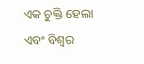ଏକ ଚୁକ୍ତି ହେଲା ଏବଂ ବିଶ୍ୱର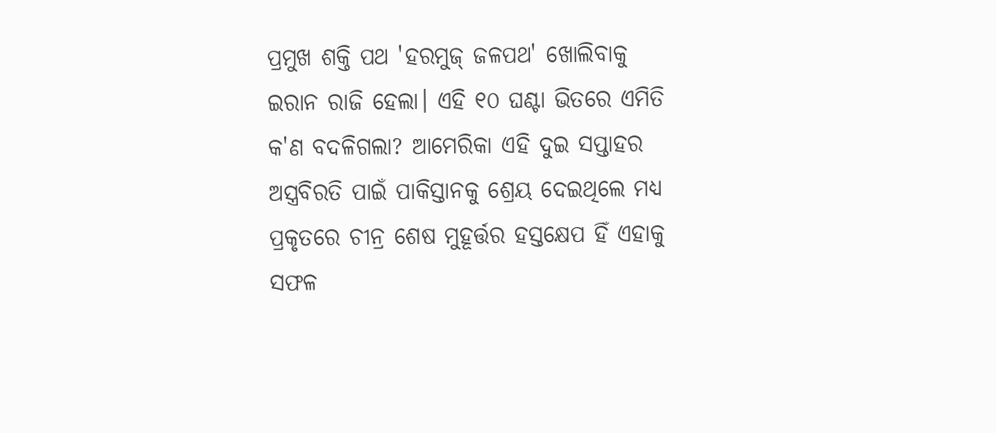ପ୍ରମୁଖ ଶକ୍ତି ପଥ 'ହରମୁଜ୍ ଜଳପଥ' ଖୋଲିବାକୁ ଇରାନ ରାଜି ହେଲା। ଏହି ୧୦ ଘଣ୍ଟା ଭିତରେ ଏମିତି କ'ଣ ବଦଳିଗଲା? ଆମେରିକା ଏହି ଦୁଇ ସପ୍ତାହର ଅସ୍ତ୍ରବିରତି ପାଇଁ ପାକିସ୍ତାନକୁ ଶ୍ରେୟ ଦେଇଥିଲେ ମଧ୍ୟ ପ୍ରକୃତରେ ଚୀନ୍ର ଶେଷ ମୁହୂର୍ତ୍ତର ହସ୍ତକ୍ଷେପ ହିଁ ଏହାକୁ ସଫଳ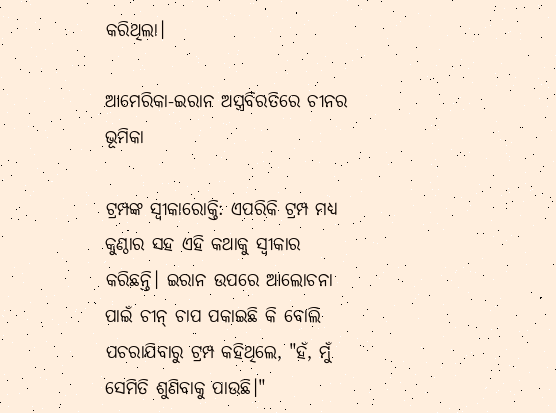କରିଥିଲା।

ଆମେରିକା-ଇରାନ ଅସ୍ତ୍ରବିରତିରେ ଚୀନର ଭୂମିକା

ଟ୍ରମ୍ପଙ୍କ ସ୍ୱୀକାରୋକ୍ତି: ଏପରିକି ଟ୍ରମ୍ପ ମଧ୍ୟ କୁଣ୍ଠାର ସହ ଏହି କଥାକୁ ସ୍ୱୀକାର କରିଛନ୍ତି। ଇରାନ ଉପରେ ଆଲୋଚନା ପାଇଁ ଚୀନ୍ ଚାପ ପକାଇଛି କି ବୋଲି ପଚରାଯିବାରୁ ଟ୍ରମ୍ପ କହିଥିଲେ, "ହଁ, ମୁଁ ସେମିତି ଶୁଣିବାକୁ ପାଉଛି।"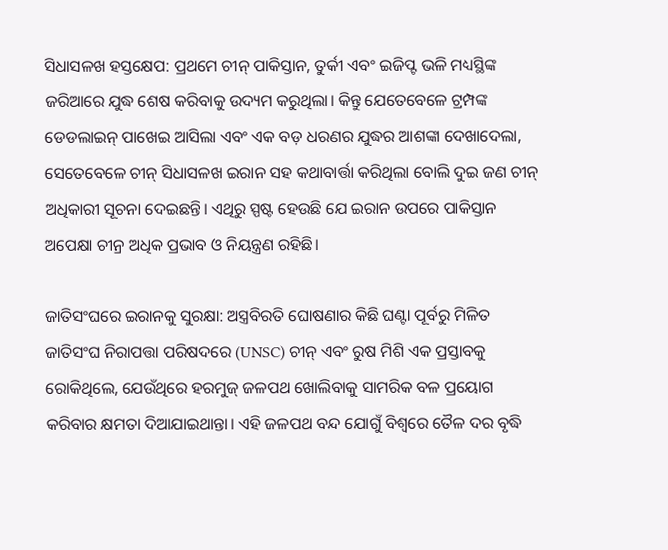ସିଧାସଳଖ ହସ୍ତକ୍ଷେପ: ପ୍ରଥମେ ଚୀନ୍ ପାକିସ୍ତାନ, ତୁର୍କୀ ଏବଂ ଇଜିପ୍ଟ ଭଳି ମଧ୍ୟସ୍ଥିଙ୍କ ଜରିଆରେ ଯୁଦ୍ଧ ଶେଷ କରିବାକୁ ଉଦ୍ୟମ କରୁଥିଲା। କିନ୍ତୁ ଯେତେବେଳେ ଟ୍ରମ୍ପଙ୍କ ଡେଡଲାଇନ୍ ପାଖେଇ ଆସିଲା ଏବଂ ଏକ ବଡ଼ ଧରଣର ଯୁଦ୍ଧର ଆଶଙ୍କା ଦେଖାଦେଲା, ସେତେବେଳେ ଚୀନ୍ ସିଧାସଳଖ ଇରାନ ସହ କଥାବାର୍ତ୍ତା କରିଥିଲା ବୋଲି ଦୁଇ ଜଣ ଚୀନ୍ ଅଧିକାରୀ ସୂଚନା ଦେଇଛନ୍ତି। ଏଥିରୁ ସ୍ପଷ୍ଟ ହେଉଛି ଯେ ଇରାନ ଉପରେ ପାକିସ୍ତାନ ଅପେକ୍ଷା ଚୀନ୍ର ଅଧିକ ପ୍ରଭାବ ଓ ନିୟନ୍ତ୍ରଣ ରହିଛି।

ଜାତିସଂଘରେ ଇରାନକୁ ସୁରକ୍ଷା: ଅସ୍ତ୍ରବିରତି ଘୋଷଣାର କିଛି ଘଣ୍ଟା ପୂର୍ବରୁ ମିଳିତ ଜାତିସଂଘ ନିରାପତ୍ତା ପରିଷଦରେ (UNSC) ଚୀନ୍ ଏବଂ ରୁଷ ମିଶି ଏକ ପ୍ରସ୍ତାବକୁ ରୋକିଥିଲେ, ଯେଉଁଥିରେ ହରମୁଜ୍ ଜଳପଥ ଖୋଲିବାକୁ ସାମରିକ ବଳ ପ୍ରୟୋଗ କରିବାର କ୍ଷମତା ଦିଆଯାଇଥାନ୍ତା। ଏହି ଜଳପଥ ବନ୍ଦ ଯୋଗୁଁ ବିଶ୍ୱରେ ତୈଳ ଦର ବୃଦ୍ଧି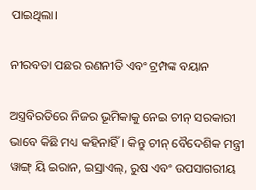ପାଇଥିଲା।

ନୀରବତା ପଛର ରଣନୀତି ଏବଂ ଟ୍ରମ୍ପଙ୍କ ବୟାନ

ଅସ୍ତ୍ରବିରତିରେ ନିଜର ଭୂମିକାକୁ ନେଇ ଚୀନ୍ ସରକାରୀ ଭାବେ କିଛି ମଧ୍ୟ କହିନାହିଁ। କିନ୍ତୁ ଚୀନ୍ ବୈଦେଶିକ ମନ୍ତ୍ରୀ ୱାଙ୍ଗ୍ ୟି ଇରାନ, ଇସ୍ରାଏଲ୍, ରୁଷ ଏବଂ ଉପସାଗରୀୟ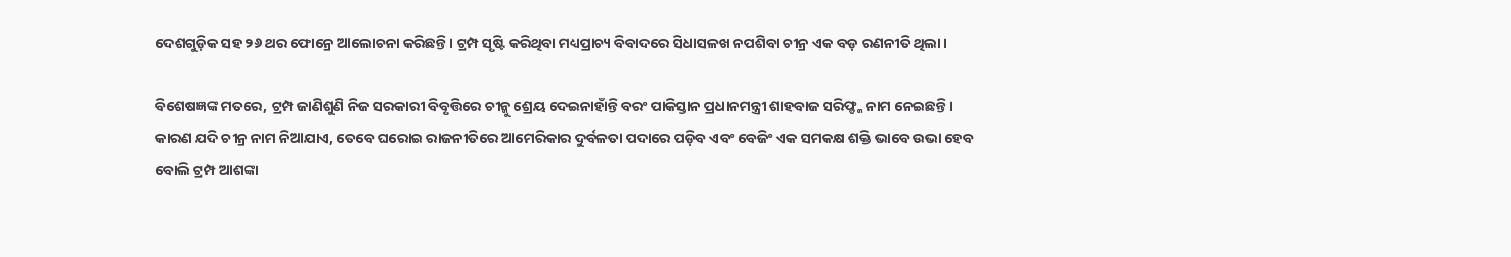ଦେଶଗୁଡ଼ିକ ସହ ୨୬ ଥର ଫୋନ୍ରେ ଆଲୋଚନା କରିଛନ୍ତି। ଟ୍ରମ୍ପ ସୃଷ୍ଟି କରିଥିବା ମଧ୍ୟପ୍ରାଚ୍ୟ ବିବାଦରେ ସିଧାସଳଖ ନପଶିବା ଚୀନ୍ର ଏକ ବଡ଼ ରଣନୀତି ଥିଲା।

ବିଶେଷଜ୍ଞଙ୍କ ମତରେ, ଟ୍ରମ୍ପ ଜାଣିଶୁଣି ନିଜ ସରକାରୀ ବିବୃତ୍ତିରେ ଚୀନ୍କୁ ଶ୍ରେୟ ଦେଇନାହାଁନ୍ତି ବରଂ ପାକିସ୍ତାନ ପ୍ରଧାନମନ୍ତ୍ରୀ ଶାହବାଜ ସରିଫ୍ଙ୍କ ନାମ ନେଇଛନ୍ତି। କାରଣ ଯଦି ଚୀନ୍ର ନାମ ନିଆଯାଏ, ତେବେ ଘରୋଇ ରାଜନୀତିରେ ଆମେରିକାର ଦୁର୍ବଳତା ପଦାରେ ପଡ଼ିବ ଏବଂ ବେଜିଂ ଏକ ସମକକ୍ଷ ଶକ୍ତି ଭାବେ ଉଭା ହେବ ବୋଲି ଟ୍ରମ୍ପ ଆଶଙ୍କା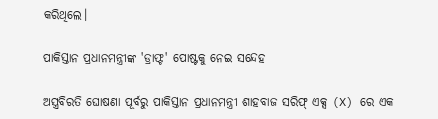କରିଥିଲେ।

ପାକିସ୍ତାନ ପ୍ରଧାନମନ୍ତ୍ରୀଙ୍କ 'ଡ୍ରାଫ୍ଟ' ପୋଷ୍ଟକୁ ନେଇ ସନ୍ଦେହ

ଅସ୍ତ୍ରବିରତି ଘୋଷଣା ପୂର୍ବରୁ ପାକିସ୍ତାନ ପ୍ରଧାନମନ୍ତ୍ରୀ ଶାହବାଜ ସରିଫ୍ ଏକ୍ସ (X) ରେ ଏକ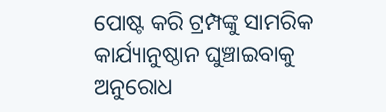ପୋଷ୍ଟ କରି ଟ୍ରମ୍ପଙ୍କୁ ସାମରିକ କାର୍ଯ୍ୟାନୁଷ୍ଠାନ ଘୁଞ୍ଚାଇବାକୁ ଅନୁରୋଧ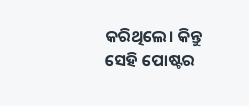କରିଥିଲେ। କିନ୍ତୁ ସେହି ପୋଷ୍ଟର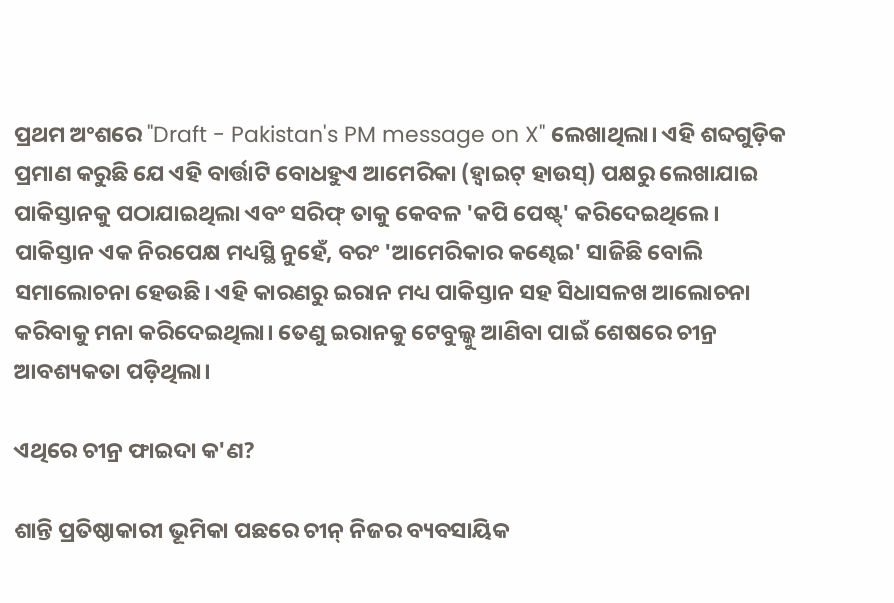ପ୍ରଥମ ଅଂଶରେ "Draft - Pakistan's PM message on X" ଲେଖାଥିଲା। ଏହି ଶବ୍ଦଗୁଡ଼ିକ ପ୍ରମାଣ କରୁଛି ଯେ ଏହି ବାର୍ତ୍ତାଟି ବୋଧହୁଏ ଆମେରିକା (ହ୍ୱାଇଟ୍ ହାଉସ୍) ପକ୍ଷରୁ ଲେଖାଯାଇ ପାକିସ୍ତାନକୁ ପଠାଯାଇଥିଲା ଏବଂ ସରିଫ୍ ତାକୁ କେବଳ 'କପି ପେଷ୍ଟ୍' କରିଦେଇଥିଲେ। ପାକିସ୍ତାନ ଏକ ନିରପେକ୍ଷ ମଧ୍ୟସ୍ଥି ନୁହେଁ, ବରଂ 'ଆମେରିକାର କଣ୍ଢେଇ' ସାଜିଛି ବୋଲି ସମାଲୋଚନା ହେଉଛି। ଏହି କାରଣରୁ ଇରାନ ମଧ୍ୟ ପାକିସ୍ତାନ ସହ ସିଧାସଳଖ ଆଲୋଚନା କରିବାକୁ ମନା କରିଦେଇଥିଲା। ତେଣୁ ଇରାନକୁ ଟେବୁଲ୍କୁ ଆଣିବା ପାଇଁ ଶେଷରେ ଚୀନ୍ର ଆବଶ୍ୟକତା ପଡ଼ିଥିଲା।

ଏଥିରେ ଚୀନ୍ର ଫାଇଦା କ'ଣ?

ଶାନ୍ତି ପ୍ରତିଷ୍ଠାକାରୀ ଭୂମିକା ପଛରେ ଚୀନ୍ ନିଜର ବ୍ୟବସାୟିକ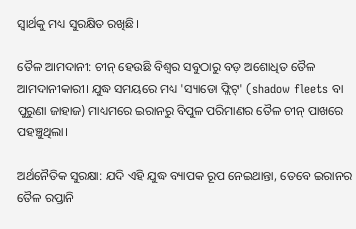ସ୍ୱାର୍ଥକୁ ମଧ୍ୟ ସୁରକ୍ଷିତ ରଖିଛି।

ତୈଳ ଆମଦାନୀ: ଚୀନ୍ ହେଉଛି ବିଶ୍ୱର ସବୁଠାରୁ ବଡ଼ ଅଶୋଧିତ ତୈଳ ଆମଦାନୀକାରୀ। ଯୁଦ୍ଧ ସମୟରେ ମଧ୍ୟ 'ସ୍ୟାଡୋ ଫ୍ଲିଟ୍' (shadow fleets ବା ପୁରୁଣା ଜାହାଜ) ମାଧ୍ୟମରେ ଇରାନରୁ ବିପୁଳ ପରିମାଣର ତୈଳ ଚୀନ୍ ପାଖରେ ପହଞ୍ଚୁଥିଲା।

ଅର୍ଥନୈତିକ ସୁରକ୍ଷା: ଯଦି ଏହି ଯୁଦ୍ଧ ବ୍ୟାପକ ରୂପ ନେଇଥାନ୍ତା, ତେବେ ଇରାନର ତୈଳ ରପ୍ତାନି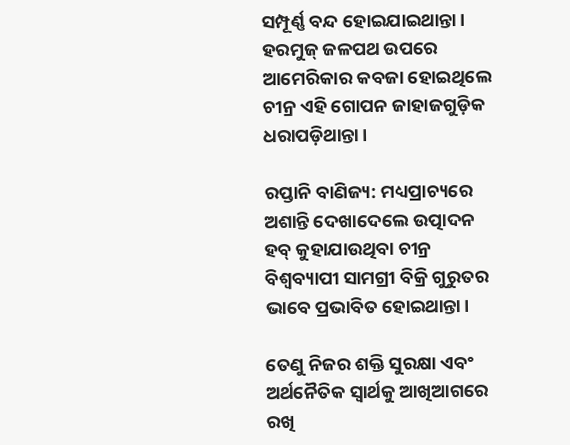ସମ୍ପୂର୍ଣ୍ଣ ବନ୍ଦ ହୋଇଯାଇଥାନ୍ତା। ହରମୁଜ୍ ଜଳପଥ ଉପରେ ଆମେରିକାର କବଜା ହୋଇଥିଲେ ଚୀନ୍ର ଏହି ଗୋପନ ଜାହାଜଗୁଡ଼ିକ ଧରାପଡ଼ିଥାନ୍ତା।

ରପ୍ତାନି ବାଣିଜ୍ୟ: ମଧ୍ୟପ୍ରାଚ୍ୟରେ ଅଶାନ୍ତି ଦେଖାଦେଲେ ଉତ୍ପାଦନ ହବ୍ କୁହାଯାଉଥିବା ଚୀନ୍ର ବିଶ୍ୱବ୍ୟାପୀ ସାମଗ୍ରୀ ବିକ୍ରି ଗୁରୁତର ଭାବେ ପ୍ରଭାବିତ ହୋଇଥାନ୍ତା।

ତେଣୁ ନିଜର ଶକ୍ତି ସୁରକ୍ଷା ଏବଂ ଅର୍ଥନୈତିକ ସ୍ୱାର୍ଥକୁ ଆଖିଆଗରେ ରଖି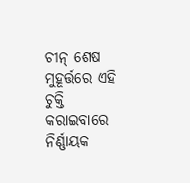ଚୀନ୍ ଶେଷ ମୁହୂର୍ତ୍ତରେ ଏହି ଚୁକ୍ତି କରାଇବାରେ ନିର୍ଣ୍ଣାୟକ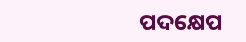ପଦକ୍ଷେପ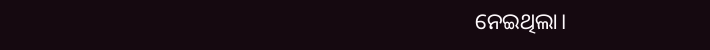ନେଇଥିଲା।